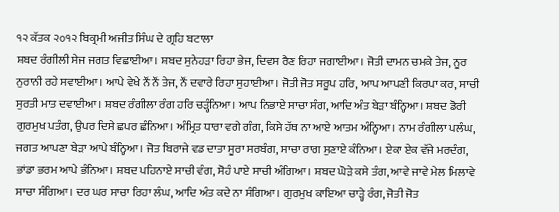੧੨ ਕੱਤਕ ੨੦੧੨ ਬਿਕ੍ਰਮੀ ਅਜੀਤ ਸਿੰਘ ਦੇ ਗ੍ਰਹਿ ਬਟਾਲਾ
ਸ਼ਬਦ ਰੰਗੀਲੀ ਸੇਜ ਜਗਤ ਵਿਛਾਈਆ। ਸ਼ਬਦ ਸੁਨੇਹੜਾ ਰਿਹਾ ਭੇਜ, ਦਿਵਸ ਰੈਣ ਰਿਹਾ ਜਗਾਈਆ। ਜੋਤੀ ਦਾਮਨ ਚਮਕੇ ਤੇਜ, ਨੂਰ ਨੁਰਾਨੀ ਰਹੇ ਸਵਾਈਆ। ਆਪੇ ਵੇਖੇ ਨੌਂ ਨੌਂ ਤੇਜ, ਨੌਂ ਦਵਾਰੇ ਰਿਹਾ ਸੁਹਾਈਆ। ਜੋਤੀ ਜੋਤ ਸਰੂਪ ਹਰਿ, ਆਪ ਆਪਣੀ ਕਿਰਪਾ ਕਰ, ਸਾਚੀ ਸੁਰਤੀ ਮਾਤ ਦਵਾਈਆ। ਸ਼ਬਦ ਰੰਗੀਲਾ ਰੰਗ ਹਰਿ ਚੜ੍ਹੰਨਿਆ। ਆਪ ਨਿਭਾਏ ਸਾਚਾ ਸੰਗ, ਆਦਿ ਅੰਤ ਬੇੜਾ ਬੰਨ੍ਹਿਆ। ਸ਼ਬਦ ਡੋਰੀ ਗੁਰਮੁਖ ਪਤੰਗ, ਉਪਰ ਦਿਸੇ ਛਪਰ ਛੰਨਿਆ। ਅੰਮ੍ਰਿਤ ਧਾਰਾ ਵਗੇ ਗੰਗ, ਕਿਸੇ ਹੱਥ ਨਾ ਆਏ ਆਤਮ ਅੰਨ੍ਹਿਆ। ਨਾਮ ਰੰਗੀਲਾ ਪਲੰਘ, ਜਗਤ ਆਪਣਾ ਬੇੜਾ ਆਪੇ ਬੰਨ੍ਹਿਆ। ਜੋਤ ਬਿਰਾਜੇ ਵਡ ਦਾਤਾ ਸੂਰਾ ਸਰਬੰਗ, ਸਾਚਾ ਰਾਗ ਸੁਣਾਏ ਕੰਨਿਆ। ਏਕਾ ਏਕ ਵੱਜੇ ਮਰਦੰਗ, ਭਾਂਡਾ ਭਰਮ ਆਪੇ ਭੰਨਿਆ। ਸ਼ਬਦ ਪਹਿਨਾਏ ਸਾਚੀ ਵੰਗ, ਸੋਹੰ ਪਾਏ ਸਾਚੀ ਅੰਗਿਆ। ਸ਼ਬਦ ਘੋੜੇ ਕਸੇ ਤੰਗ, ਆਵੇ ਜਾਵੇ ਮੇਲ ਮਿਲਾਵੇ ਸਾਚਾ ਸੰਗਿਆ। ਦਰ ਘਰ ਸਾਚਾ ਰਿਹਾ ਲੰਘ, ਆਦਿ ਅੰਤ ਕਦੇ ਨਾ ਸੰਗਿਆ। ਗੁਰਮੁਖ ਕਾਇਆ ਚਾੜ੍ਹੇ ਰੰਗ, ਜੋਤੀ ਜੋਤ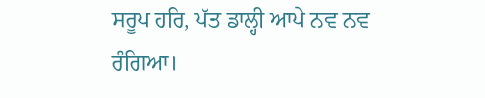ਸਰੂਪ ਹਰਿ, ਪੱਤ ਡਾਲ੍ਹੀ ਆਪੇ ਨਵ ਨਵ ਰੰਗਿਆ।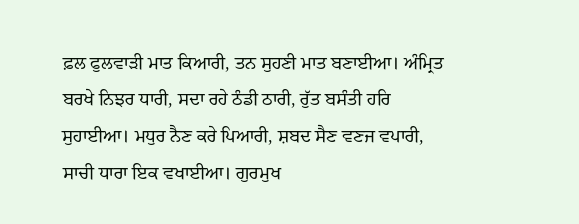ਫ਼ਲ ਫੁਲਵਾੜੀ ਮਾਤ ਕਿਆਰੀ, ਤਨ ਸੁਹਣੀ ਮਾਤ ਬਣਾਈਆ। ਅੰਮ੍ਰਿਤ ਬਰਖੇ ਨਿਝਰ ਧਾਰੀ, ਸਦਾ ਰਹੇ ਠੰਡੀ ਠਾਰੀ, ਰੁੱਤ ਬਸੰਤੀ ਹਰਿ ਸੁਹਾਈਆ। ਮਧੁਰ ਨੈਣ ਕਰੇ ਪਿਆਰੀ, ਸ਼ਬਦ ਸੈਣ ਵਣਜ ਵਪਾਰੀ, ਸਾਚੀ ਧਾਰਾ ਇਕ ਵਖਾਈਆ। ਗੁਰਮੁਖ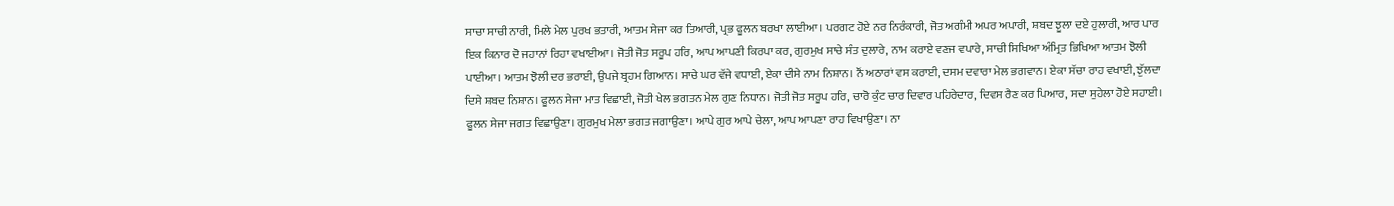ਸਾਚਾ ਸਾਚੀ ਨਾਰੀ, ਮਿਲੇ ਮੇਲ ਪੁਰਖ ਭਤਾਰੀ, ਆਤਮ ਸੇਜਾ ਕਰ ਤਿਆਰੀ, ਪ੍ਰਭ ਫੂਲਨ ਬਰਖਾ ਲਾਈਆ। ਪਰਗਟ ਹੋਏ ਨਰ ਨਿਰੰਕਾਰੀ, ਜੋਤ ਅਗੰਮੀ ਅਪਰ ਅਪਾਰੀ, ਸ਼ਬਦ ਝੂਲਾ ਦਏ ਹੁਲਾਰੀ, ਆਰ ਪਾਰ ਇਕ ਕਿਨਾਰ ਦੋ ਜਹਾਨਾਂ ਰਿਹਾ ਵਖਾਈਆ। ਜੋਤੀ ਜੋਤ ਸਰੂਪ ਹਰਿ, ਆਪ ਆਪਣੀ ਕਿਰਪਾ ਕਰ, ਗੁਰਮੁਖ ਸਾਚੇ ਸੰਤ ਦੁਲਾਰੇ, ਨਾਮ ਕਰਾਏ ਵਣਜ ਵਪਾਰੇ, ਸਾਚੀ ਸਿਖਿਆ ਅੰਮ੍ਰਿਤ ਭਿਖਿਆ ਆਤਮ ਝੋਲੀ ਪਾਈਆ। ਆਤਮ ਝੋਲੀ ਦਰ ਭਰਾਈ, ਉਪਜੇ ਬ੍ਰਹਮ ਗਿਆਨ। ਸਾਚੇ ਘਰ ਵੱਜੇ ਵਧਾਈ, ਏਕਾ ਦੀਸੇ ਨਾਮ ਨਿਸ਼ਾਨ। ਨੌਂ ਅਠਾਰਾਂ ਵਸ ਕਰਾਈ, ਦਸਮ ਦਵਾਰਾ ਮੇਲ ਭਗਵਾਨ। ਏਕਾ ਸੱਚਾ ਰਾਹ ਵਖਾਈ, ਝੁੱਲਦਾ ਦਿਸੇ ਸ਼ਬਦ ਨਿਸ਼ਾਨ। ਫੂਲਨ ਸੇਜਾ ਮਾਤ ਵਿਛਾਈ, ਜੋਤੀ ਖੇਲ ਭਗਤਨ ਮੇਲ ਗੁਣ ਨਿਧਾਨ। ਜੋਤੀ ਜੋਤ ਸਰੂਪ ਹਰਿ, ਚਾਰੋ ਕੁੰਟ ਚਾਰ ਦਿਵਾਰ ਪਹਿਰੇਦਾਰ, ਦਿਵਸ ਰੈਣ ਕਰ ਪਿਆਰ, ਸਦਾ ਸੁਹੇਲਾ ਹੋਏ ਸਹਾਈ। ਫੂਲਨ ਸੇਜਾ ਜਗਤ ਵਿਛਾਉਣਾ। ਗੁਰਮੁਖ ਮੇਲਾ ਭਗਤ ਜਗਾਉਣਾ। ਆਪੇ ਗੁਰ ਆਪੇ ਚੇਲਾ, ਆਪ ਆਪਣਾ ਰਾਹ ਵਿਖਾਉਣਾ। ਨਾ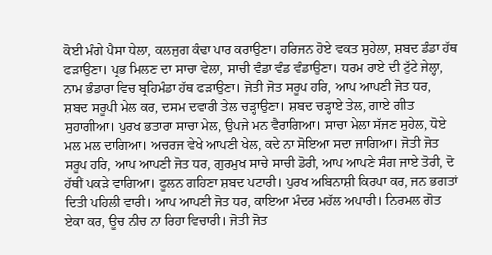ਕੋਈ ਮੰਗੇ ਪੈਸਾ ਧੇਲਾ, ਕਲਜੁਗ ਕੰਢਾ ਪਾਰ ਕਰਾਉਣਾ। ਹਰਿਜਨ ਹੋਏ ਵਕਤ ਸੁਹੇਲਾ, ਸ਼ਬਦ ਡੰਡਾ ਹੱਥ ਫੜਾਉਣਾ। ਪ੍ਰਭ ਮਿਲਣ ਦਾ ਸਾਚਾ ਵੇਲਾ, ਸਾਚੀ ਵੰਡਾ ਵੰਡ ਵੰਡਾਉਣਾ। ਧਰਮ ਰਾਏ ਦੀ ਟੁੱਟੇ ਜੇਲ੍ਹਾ, ਨਾਮ ਭੰਡਾਰਾ ਵਿਚ ਬ੍ਰਹਿਮੰਡਾ ਹੱਥ ਫੜਾਉਣਾ। ਜੋਤੀ ਜੋਤ ਸਰੂਪ ਹਰਿ, ਆਪ ਆਪਣੀ ਜੋਤ ਧਰ, ਸ਼ਬਦ ਸਰੂਪੀ ਮੇਲ ਕਰ, ਦਸਮ ਦਵਾਰੀ ਤੇਲ ਚੜ੍ਹਾਉਣਾ। ਸ਼ਬਦ ਚੜ੍ਹਾਏ ਤੇਲ, ਗਾਏ ਗੀਤ ਸੁਹਾਗੀਆ। ਪੁਰਖ ਭਤਾਰਾ ਸਾਚਾ ਮੇਲ, ਉਪਜੇ ਮਨ ਵੈਰਾਗਿਆ। ਸਾਚਾ ਮੇਲਾ ਸੱਜਣ ਸੁਹੇਲ, ਧੋਏ ਮਲ ਮਲ ਦਾਗਿਆ। ਅਚਰਜ ਵੇਖੇ ਆਪਣੀ ਖੇਲ, ਕਦੇ ਨਾ ਸੋਇਆ ਸਦਾ ਜਾਗਿਆ। ਜੋਤੀ ਜੋਤ ਸਰੂਪ ਹਰਿ, ਆਪ ਆਪਣੀ ਜੋਤ ਧਰ, ਗੁਰਮੁਖ ਸਾਚੇ ਸਾਚੀ ਡੋਰੀ, ਆਪ ਆਪਣੇ ਸੰਗ ਜਾਏ ਤੋਰੀ, ਦੋ ਹੱਥੀਂ ਪਕੜੇ ਵਾਗਿਆ। ਫੂਲਨ ਗਹਿਣਾ ਸ਼ਬਦ ਪਟਾਰੀ। ਪੁਰਖ ਅਬਿਨਾਸ਼ੀ ਕਿਰਪਾ ਕਰ, ਜਨ ਭਗਤਾਂ ਦਿਤੀ ਪਹਿਲੀ ਵਾਰੀ। ਆਪ ਆਪਣੀ ਜੋਤ ਧਰ, ਕਾਇਆ ਮੰਦਰ ਮਹੱਲ ਅਪਾਰੀ। ਨਿਰਮਲ ਗੋਤ ਏਕਾ ਕਰ, ਊਚ ਨੀਚ ਨਾ ਰਿਹਾ ਵਿਚਾਰੀ। ਜੋਤੀ ਜੋਤ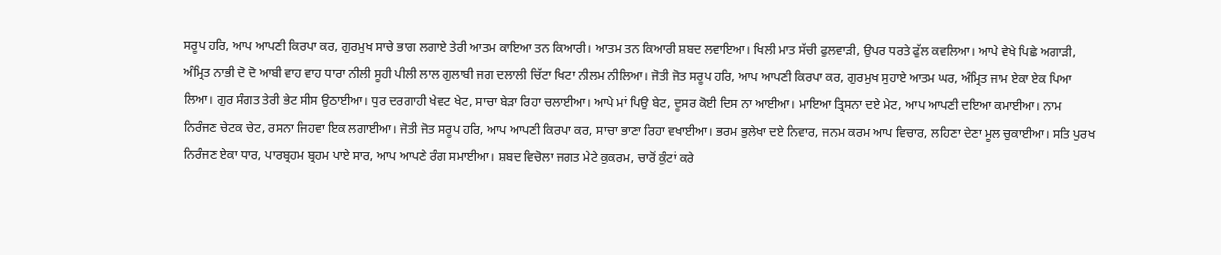ਸਰੂਪ ਹਰਿ, ਆਪ ਆਪਣੀ ਕਿਰਪਾ ਕਰ, ਗੁਰਮੁਖ ਸਾਚੇ ਭਾਗ ਲਗਾਏ ਤੇਰੀ ਆਤਮ ਕਾਇਆ ਤਨ ਕਿਆਰੀ। ਆਤਮ ਤਨ ਕਿਆਰੀ ਸ਼ਬਦ ਲਵਾਇਆ। ਖਿਲੀ ਮਾਤ ਸੱਚੀ ਫੁਲਵਾੜੀ, ਉਪਰ ਧਰਤੇ ਫੁੱਲ ਕਵਲਿਆ। ਆਪੇ ਵੇਖੇ ਪਿਛੇ ਅਗਾੜੀ, ਅੰਮ੍ਰਿਤ ਨਾਭੀ ਦੋ ਦੋ ਆਬੀ ਵਾਹ ਵਾਹ ਧਾਰਾ ਨੀਲੀ ਸੂਹੀ ਪੀਲੀ ਲਾਲ ਗੁਲਾਬੀ ਜਗ ਦਲਾਲੀ ਚਿੱਟਾ ਖਿਟਾ ਨੀਲਮ ਨੀਲਿਆ। ਜੋਤੀ ਜੋਤ ਸਰੂਪ ਹਰਿ, ਆਪ ਆਪਣੀ ਕਿਰਪਾ ਕਰ, ਗੁਰਮੁਖ ਸੁਹਾਏ ਆਤਮ ਘਰ, ਅੰਮ੍ਰਿਤ ਜਾਮ ਏਕਾ ਏਕ ਪਿਆ ਲਿਆ। ਗੁਰ ਸੰਗਤ ਤੇਰੀ ਭੇਟ ਸੀਸ ਉਠਾਈਆ। ਧੁਰ ਦਰਗਾਹੀ ਖੇਵਟ ਖੇਟ, ਸਾਚਾ ਬੇੜਾ ਰਿਹਾ ਚਲਾਈਆ। ਆਪੇ ਮਾਂ ਪਿਉ ਬੇਟ, ਦੂਸਰ ਕੋਈ ਦਿਸ ਨਾ ਆਈਆ। ਮਾਇਆ ਤ੍ਰਿਸਨਾ ਦਏ ਮੇਟ, ਆਪ ਆਪਣੀ ਦਇਆ ਕਮਾਈਆ। ਨਾਮ ਨਿਰੰਜਣ ਚੇਟਕ ਚੇਟ, ਰਸਨਾ ਜਿਹਵਾ ਇਕ ਲਗਾਈਆ। ਜੋਤੀ ਜੋਤ ਸਰੂਪ ਹਰਿ, ਆਪ ਆਪਣੀ ਕਿਰਪਾ ਕਰ, ਸਾਚਾ ਭਾਣਾ ਰਿਹਾ ਵਖਾਈਆ। ਭਰਮ ਭੁਲੇਖਾ ਦਏ ਨਿਵਾਰ, ਜਨਮ ਕਰਮ ਆਪ ਵਿਚਾਰ, ਲਹਿਣਾ ਦੇਣਾ ਮੂਲ ਚੁਕਾਈਆ। ਸਤਿ ਪੁਰਖ ਨਿਰੰਜਣ ਏਕਾ ਧਾਰ, ਪਾਰਬ੍ਰਹਮ ਬ੍ਰਹਮ ਪਾਏ ਸਾਰ, ਆਪ ਆਪਣੇ ਰੰਗ ਸਮਾਈਆ। ਸ਼ਬਦ ਵਿਚੋਲਾ ਜਗਤ ਮੇਟੇ ਕੁਕਰਮ, ਚਾਰੋਂ ਕੁੰਟਾਂ ਕਰੇ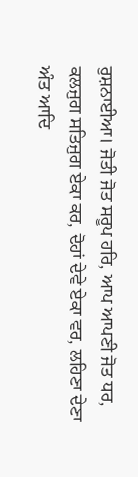ਰੁਸ਼ਨਾਈਆ। ਜੋਤੀ ਜੋਤ ਸਰੂਪ ਹਰਿ, ਆਪ ਆਪਣੀ ਜੋਤ ਧਰ, ਕਲਜੁਗ ਸਤਿਜੁਗ ਏਕਾ ਕਰ, ਦੋਹਾਂ ਦੇਵੇ ਏਕਾ ਵਰ, ਲਹਿਣਾ ਦੇਣਾ ਅੰਤ ਆਦਿ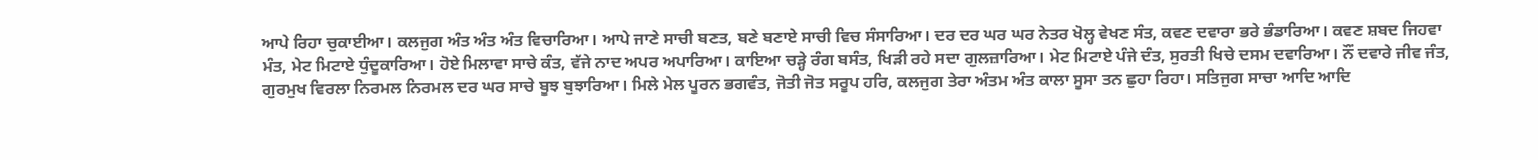ਆਪੇ ਰਿਹਾ ਚੁਕਾਈਆ। ਕਲਜੁਗ ਅੰਤ ਅੰਤ ਅੰਤ ਵਿਚਾਰਿਆ। ਆਪੇ ਜਾਣੇ ਸਾਚੀ ਬਣਤ, ਬਣੇ ਬਣਾਏ ਸਾਚੀ ਵਿਚ ਸੰਸਾਰਿਆ। ਦਰ ਦਰ ਘਰ ਘਰ ਨੇਤਰ ਖੋਲ੍ਹ ਵੇਖਣ ਸੰਤ, ਕਵਣ ਦਵਾਰਾ ਭਰੇ ਭੰਡਾਰਿਆ। ਕਵਣ ਸ਼ਬਦ ਜਿਹਵਾ ਮੰਤ, ਮੇਟ ਮਿਟਾਏ ਧੁੰਦੂਕਾਰਿਆ। ਹੋਏ ਮਿਲਾਵਾ ਸਾਚੇ ਕੰਤ, ਵੱਜੇ ਨਾਦ ਅਪਰ ਅਪਾਰਿਆ। ਕਾਇਆ ਚੜ੍ਹੇ ਰੰਗ ਬਸੰਤ, ਖਿੜੀ ਰਹੇ ਸਦਾ ਗੁਲਜ਼ਾਰਿਆ। ਮੇਟ ਮਿਟਾਏ ਪੰਜੇ ਦੰਤ, ਸੁਰਤੀ ਖਿਚੇ ਦਸਮ ਦਵਾਰਿਆ। ਨੌਂ ਦਵਾਰੇ ਜੀਵ ਜੰਤ, ਗੁਰਮੁਖ ਵਿਰਲਾ ਨਿਰਮਲ ਨਿਰਮਲ ਦਰ ਘਰ ਸਾਚੇ ਬੂਝ ਬੁਝਾਰਿਆ। ਮਿਲੇ ਮੇਲ ਪੂਰਨ ਭਗਵੰਤ, ਜੋਤੀ ਜੋਤ ਸਰੂਪ ਹਰਿ, ਕਲਜੁਗ ਤੇਰਾ ਅੰਤਮ ਅੰਤ ਕਾਲਾ ਸੂਸਾ ਤਨ ਛੁਹਾ ਰਿਹਾ। ਸਤਿਜੁਗ ਸਾਚਾ ਆਦਿ ਆਦਿ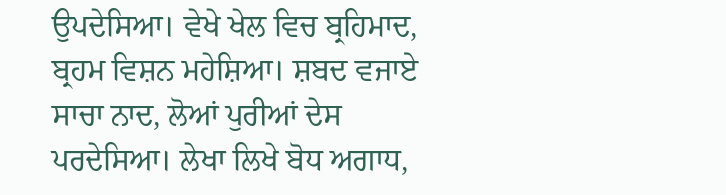ਉਪਦੇਸਿਆ। ਵੇਖੇ ਖੇਲ ਵਿਚ ਬ੍ਰਹਿਮਾਦ, ਬ੍ਰਹਮ ਵਿਸ਼ਨ ਮਹੇਸ਼ਿਆ। ਸ਼ਬਦ ਵਜਾਏ ਸਾਚਾ ਨਾਦ, ਲੋਆਂ ਪੁਰੀਆਂ ਦੇਸ ਪਰਦੇਸਿਆ। ਲੇਖਾ ਲਿਖੇ ਬੋਧ ਅਗਾਧ,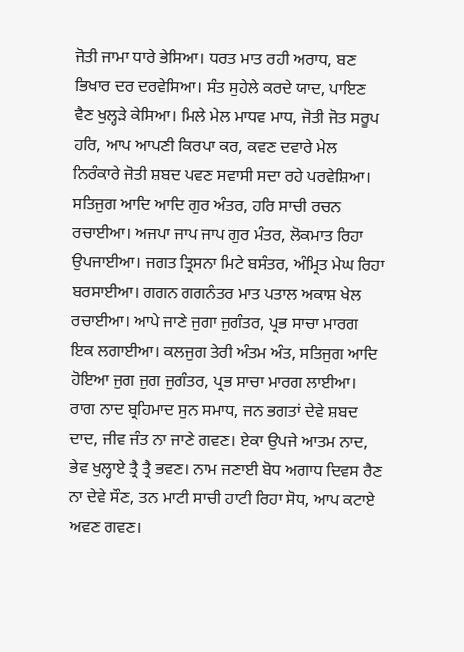ਜੋਤੀ ਜਾਮਾ ਧਾਰੇ ਭੇਸਿਆ। ਧਰਤ ਮਾਤ ਰਹੀ ਅਰਾਧ, ਬਣ ਭਿਖਾਰ ਦਰ ਦਰਵੇਸਿਆ। ਸੰਤ ਸੁਹੇਲੇ ਕਰਦੇ ਯਾਦ, ਪਾਇਣ ਵੈਣ ਖੁਲ੍ਹੜੇ ਕੇਸਿਆ। ਮਿਲੇ ਮੇਲ ਮਾਧਵ ਮਾਧ, ਜੋਤੀ ਜੋਤ ਸਰੂਪ ਹਰਿ, ਆਪ ਆਪਣੀ ਕਿਰਪਾ ਕਰ, ਕਵਣ ਦਵਾਰੇ ਮੇਲ ਨਿਰੰਕਾਰੇ ਜੋਤੀ ਸ਼ਬਦ ਪਵਣ ਸਵਾਸੀ ਸਦਾ ਰਹੇ ਪਰਵੇਸ਼ਿਆ। ਸਤਿਜੁਗ ਆਦਿ ਆਦਿ ਗੁਰ ਅੰਤਰ, ਹਰਿ ਸਾਚੀ ਰਚਨ ਰਚਾਈਆ। ਅਜਪਾ ਜਾਪ ਜਾਪ ਗੁਰ ਮੰਤਰ, ਲੋਕਮਾਤ ਰਿਹਾ ਉਪਜਾਈਆ। ਜਗਤ ਤ੍ਰਿਸਨਾ ਮਿਟੇ ਬਸੰਤਰ, ਅੰਮ੍ਰਿਤ ਮੇਘ ਰਿਹਾ ਬਰਸਾਈਆ। ਗਗਨ ਗਗਨੰਤਰ ਮਾਤ ਪਤਾਲ ਅਕਾਸ਼ ਖੇਲ ਰਚਾਈਆ। ਆਪੇ ਜਾਣੇ ਜੁਗਾ ਜੁਗੰਤਰ, ਪ੍ਰਭ ਸਾਚਾ ਮਾਰਗ ਇਕ ਲਗਾਈਆ। ਕਲਜੁਗ ਤੇਰੀ ਅੰਤਮ ਅੰਤ, ਸਤਿਜੁਗ ਆਦਿ ਹੋਇਆ ਜੁਗ ਜੁਗ ਜੁਗੰਤਰ, ਪ੍ਰਭ ਸਾਚਾ ਮਾਰਗ ਲਾਈਆ। ਰਾਗ ਨਾਦ ਬ੍ਰਹਿਮਾਦ ਸੁਨ ਸਮਾਧ, ਜਨ ਭਗਤਾਂ ਦੇਵੇ ਸ਼ਬਦ ਦਾਦ, ਜੀਵ ਜੰਤ ਨਾ ਜਾਣੇ ਗਵਣ। ਏਕਾ ਉਪਜੇ ਆਤਮ ਨਾਦ, ਭੇਵ ਖੁਲ੍ਹਾਏ ਤ੍ਰੈ ਤ੍ਰੈ ਭਵਣ। ਨਾਮ ਜਣਾਈ ਬੋਧ ਅਗਾਧ ਦਿਵਸ ਰੈਣ ਨਾ ਦੇਵੇ ਸੌਣ, ਤਨ ਮਾਟੀ ਸਾਚੀ ਹਾਟੀ ਰਿਹਾ ਸੋਧ, ਆਪ ਕਟਾਏ ਅਵਣ ਗਵਣ।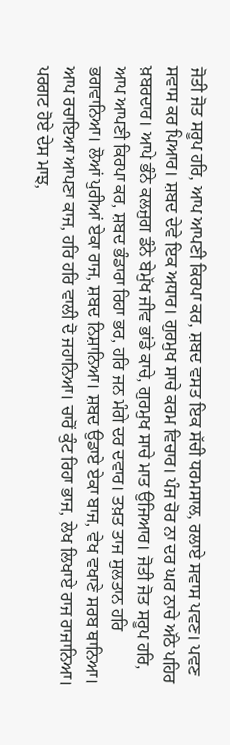ਜੋਤੀ ਜੋਤ ਸਰੂਪ ਹਰਿ, ਆਪ ਆਪਣੀ ਕਿਰਪਾ ਕਰ, ਸ਼ਬਦ ਵਸਤ ਇਕ ਸੱਚੀ ਧਰਮਸਾਲ, ਰਲਾਏ ਸਵਾਸ ਪਵਣ। ਪਵਣ ਸਵਾਸ ਕਰ ਪਿਆਰ। ਸ਼ਬਦ ਦੇਵੇ ਇਕ ਅਧਾਰ। ਗੁਰਮੁਖ ਸਾਚੇ ਕਰਮ ਵਿਚਾਰ। ਪੰਜ ਚੋਰ ਨਾ ਦਰ ਘਰ ਨਾਚੇ ਅੱਠੇ ਪਹਿਰ ਖ਼ਬਰਦਾਰ। ਆਪੇ ਭੰਨੇ ਕਲਜੁਗ ਡੰਨੇ ਬੇਮੁੱਖ ਜੀਵ ਭਾਂਡੇ ਕਾਚੇ, ਗੁਰਮੁਖ ਸਾਚੇ ਮਾਤ ਉਜਿਆਰ। ਜੋਤੀ ਜੋਤ ਸਰੂਪ ਹਰਿ, ਆਪ ਆਪਣੀ ਕਿਰਪਾ ਕਰ, ਸ਼ਬਦ ਭੰਡਾਰਾ ਰਿਹਾ ਭਰ, ਹਰਿ ਜਨ ਮੰਗੇ ਦਰ ਦਵਾਰ। ਤਖ਼ਤ ਤਾਜ ਸੁਲਤਾਨ ਹਰਿ ਭਗਵਾਨਿਆ। ਲੋਆਂ ਪੁਰੀਆਂ ਏਕਾ ਰਾਜ, ਸ਼ਬਦ ਨਿਸ਼ਾਨਿਆ। ਸ਼ਬਦ ਉਡਾਏ ਏਕਾ ਬਾਜ, ਵੇਖ ਵਖਾਣੇ ਸਰਬ ਥਾਨਿਆ। ਆਪ ਰਚਾਇਆ ਆਪਣਾ ਕਾਜ, ਹਰਿ ਹਰਿ ਵਾਲੀ ਦੋ ਜਹਾਨਿਆ। ਚਾਰੋਂ ਕੁੰਟ ਰਿਹਾ ਭਾਜ, ਲੇਖ ਲਿਖਾਏ ਰਾਜ ਰਾਜਾਨਿਆ। ਪਰਗਟ ਹੋਏ ਦੇਸ ਮਾਝ,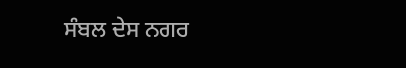ਸੰਬਲ ਦੇਸ ਨਗਰ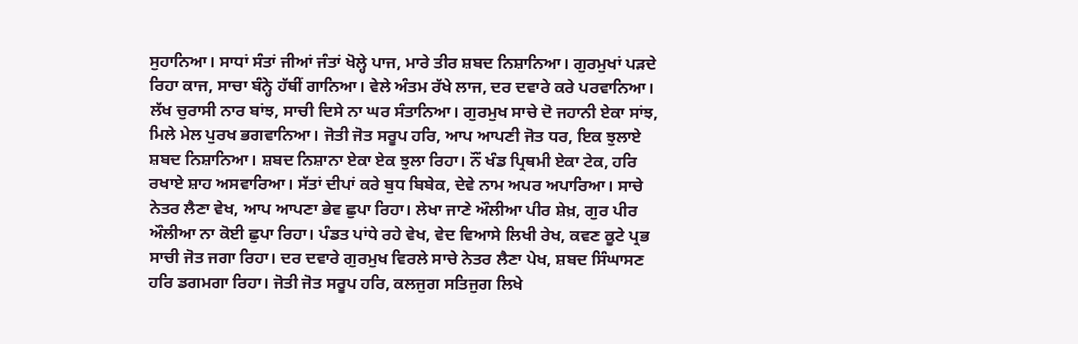ਸੁਹਾਨਿਆ। ਸਾਧਾਂ ਸੰਤਾਂ ਜੀਆਂ ਜੰਤਾਂ ਖੋਲ੍ਹੇ ਪਾਜ, ਮਾਰੇ ਤੀਰ ਸ਼ਬਦ ਨਿਸ਼ਾਨਿਆ। ਗੁਰਮੁਖਾਂ ਪੜਦੇ ਰਿਹਾ ਕਾਜ, ਸਾਚਾ ਬੰਨ੍ਹੇ ਹੱਥੀਂ ਗਾਨਿਆ। ਵੇਲੇ ਅੰਤਮ ਰੱਖੇ ਲਾਜ, ਦਰ ਦਵਾਰੇ ਕਰੇ ਪਰਵਾਨਿਆ। ਲੱਖ ਚੁਰਾਸੀ ਨਾਰ ਬਾਂਝ, ਸਾਚੀ ਦਿਸੇ ਨਾ ਘਰ ਸੰਤਾਨਿਆ। ਗੁਰਮੁਖ ਸਾਚੇ ਦੋ ਜਹਾਨੀ ਏਕਾ ਸਾਂਝ, ਮਿਲੇ ਮੇਲ ਪੁਰਖ ਭਗਵਾਨਿਆ। ਜੋਤੀ ਜੋਤ ਸਰੂਪ ਹਰਿ, ਆਪ ਆਪਣੀ ਜੋਤ ਧਰ, ਇਕ ਝੁਲਾਏ ਸ਼ਬਦ ਨਿਸ਼ਾਨਿਆ। ਸ਼ਬਦ ਨਿਸ਼ਾਨਾ ਏਕਾ ਏਕ ਝੁਲਾ ਰਿਹਾ। ਨੌਂ ਖੰਡ ਪ੍ਰਿਥਮੀ ਏਕਾ ਟੇਕ, ਹਰਿ ਰਖਾਏ ਸ਼ਾਹ ਅਸਵਾਰਿਆ। ਸੱਤਾਂ ਦੀਪਾਂ ਕਰੇ ਬੁਧ ਬਿਬੇਕ, ਦੇਵੇ ਨਾਮ ਅਪਰ ਅਪਾਰਿਆ। ਸਾਚੇ ਨੇਤਰ ਲੈਣਾ ਵੇਖ, ਆਪ ਆਪਣਾ ਭੇਵ ਛੁਪਾ ਰਿਹਾ। ਲੇਖਾ ਜਾਣੇ ਔਲੀਆ ਪੀਰ ਸ਼ੇਖ਼, ਗੁਰ ਪੀਰ ਔਲੀਆ ਨਾ ਕੋਈ ਛੁਪਾ ਰਿਹਾ। ਪੰਡਤ ਪਾਂਧੇ ਰਹੇ ਵੇਖ, ਵੇਦ ਵਿਆਸੇ ਲਿਖੀ ਰੇਖ, ਕਵਣ ਕੂਟੇ ਪ੍ਰਭ ਸਾਚੀ ਜੋਤ ਜਗਾ ਰਿਹਾ। ਦਰ ਦਵਾਰੇ ਗੁਰਮੁਖ ਵਿਰਲੇ ਸਾਚੇ ਨੇਤਰ ਲੈਣਾ ਪੇਖ, ਸ਼ਬਦ ਸਿੰਘਾਸਣ ਹਰਿ ਡਗਮਗਾ ਰਿਹਾ। ਜੋਤੀ ਜੋਤ ਸਰੂਪ ਹਰਿ, ਕਲਜੁਗ ਸਤਿਜੁਗ ਲਿਖੇ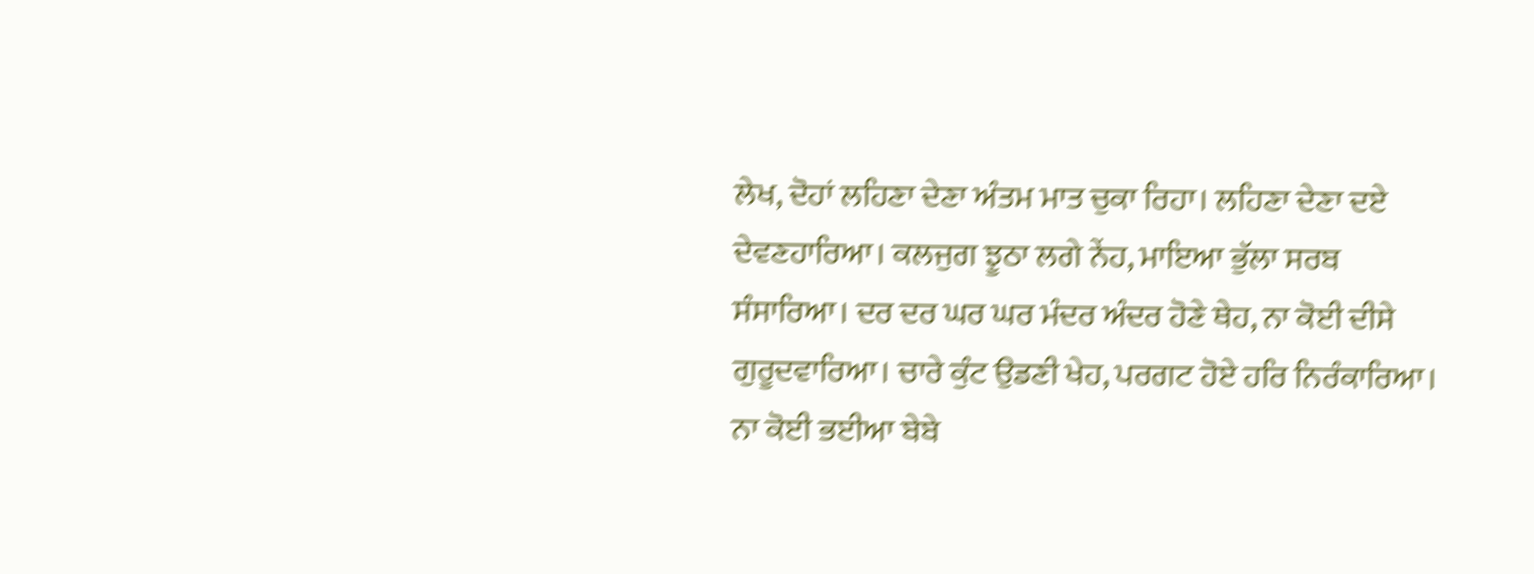ਲੇਖ, ਦੋਹਾਂ ਲਹਿਣਾ ਦੇਣਾ ਅੰਤਮ ਮਾਤ ਚੁਕਾ ਰਿਹਾ। ਲਹਿਣਾ ਦੇਣਾ ਦਏ ਦੇਵਣਹਾਰਿਆ। ਕਲਜੁਗ ਝੂਠਾ ਲਗੇ ਨੇਂਹ, ਮਾਇਆ ਭੁੱਲਾ ਸਰਬ ਸੰਸਾਰਿਆ। ਦਰ ਦਰ ਘਰ ਘਰ ਮੰਦਰ ਅੰਦਰ ਹੋਣੇ ਥੇਹ, ਨਾ ਕੋਈ ਦੀਸੇ ਗੁਰੂਦਵਾਰਿਆ। ਚਾਰੇ ਕੁੰਟ ਉਡਣੀ ਖੇਹ, ਪਰਗਟ ਹੋਏ ਹਰਿ ਨਿਰੰਕਾਰਿਆ। ਨਾ ਕੋਈ ਭਈਆ ਬੇਬੇ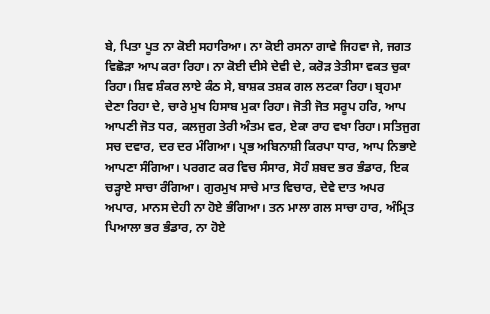ਬੇ, ਪਿਤਾ ਪੂਤ ਨਾ ਕੋਈ ਸਹਾਰਿਆ। ਨਾ ਕੋਈ ਰਸਨਾ ਗਾਵੇ ਜਿਹਵਾ ਜੇ, ਜਗਤ ਵਿਛੋੜਾ ਆਪ ਕਰਾ ਰਿਹਾ। ਨਾ ਕੋਈ ਦੀਸੇ ਦੇਵੀ ਦੇ, ਕਰੋੜ ਤੇਤੀਸਾ ਵਕਤ ਚੁਕਾ ਰਿਹਾ। ਸ਼ਿਵ ਸ਼ੰਕਰ ਲਾਏ ਕੰਠ ਸੇ, ਬਾਸ਼ਕ ਤਸ਼ਕ ਗਲ ਲਟਕਾ ਰਿਹਾ। ਬ੍ਰਹਮਾ ਦੇਣਾ ਰਿਹਾ ਦੇ, ਚਾਰੇ ਮੁਖ ਹਿਸਾਬ ਮੁਕਾ ਰਿਹਾ। ਜੋਤੀ ਜੋਤ ਸਰੂਪ ਹਰਿ, ਆਪ ਆਪਣੀ ਜੋਤ ਧਰ, ਕਲਜੁਗ ਤੇਰੀ ਅੰਤਮ ਵਰ, ਏਕਾ ਰਾਹ ਵਖਾ ਰਿਹਾ। ਸਤਿਜੁਗ ਸਚ ਦਵਾਰ, ਦਰ ਦਰ ਮੰਗਿਆ। ਪ੍ਰਭ ਅਬਿਨਾਸ਼ੀ ਕਿਰਪਾ ਧਾਰ, ਆਪ ਨਿਭਾਏ ਆਪਣਾ ਸੰਗਿਆ। ਪਰਗਟ ਕਰ ਵਿਚ ਸੰਸਾਰ, ਸੋਹੰ ਸ਼ਬਦ ਭਰ ਭੰਡਾਰ, ਇਕ ਚੜ੍ਹਾਏ ਸਾਚਾ ਰੰਗਿਆ। ਗੁਰਮੁਖ ਸਾਚੇ ਮਾਤ ਵਿਚਾਰ, ਦੇਵੇ ਦਾਤ ਅਪਰ ਅਪਾਰ, ਮਾਨਸ ਦੇਹੀ ਨਾ ਹੋਏ ਭੰਗਿਆ। ਤਨ ਮਾਲਾ ਗਲ ਸਾਚਾ ਹਾਰ, ਅੰਮ੍ਰਿਤ ਪਿਆਲਾ ਭਰ ਭੰਡਾਰ, ਨਾ ਹੋਏ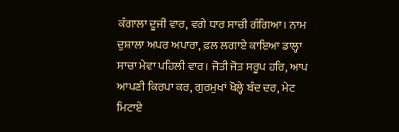ਕੰਗਾਲਾ ਦੂਜੀ ਵਾਰ, ਵਗੇ ਧਾਰ ਸਾਚੀ ਗੰਗਿਆ। ਨਾਮ ਦੁਸ਼ਾਲਾ ਅਪਰ ਅਪਾਰਾ, ਫ਼ਲ ਲਗਾਏ ਕਾਇਆ ਡਾਲ੍ਹਾ ਸਾਚਾ ਮੇਵਾ ਪਹਿਲੀ ਵਾਰ। ਜੋਤੀ ਜੋਤ ਸਰੂਪ ਹਰਿ, ਆਪ ਆਪਣੀ ਕਿਰਪਾ ਕਰ, ਗੁਰਮੁਖਾਂ ਖੋਲ੍ਹੇ ਬੰਦ ਦਰ, ਮੇਟ ਮਿਟਾਏ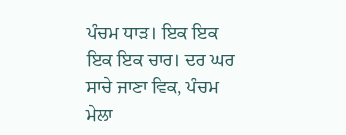ਪੰਚਮ ਧਾੜ। ਇਕ ਇਕ ਇਕ ਇਕ ਚਾਰ। ਦਰ ਘਰ ਸਾਚੇ ਜਾਣਾ ਵਿਕ, ਪੰਚਮ ਮੇਲਾ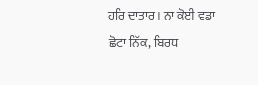ਹਰਿ ਦਾਤਾਰ। ਨਾ ਕੋਈ ਵਡਾ ਛੋਟਾ ਨਿੱਕ, ਬਿਰਧ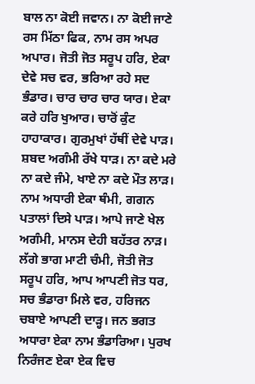ਬਾਲ ਨਾ ਕੋਈ ਜਵਾਨ। ਨਾ ਕੋਈ ਜਾਣੇ ਰਸ ਮਿੱਠਾ ਫਿਕ, ਨਾਮ ਰਸ ਅਪਰ ਅਪਾਰ। ਜੋਤੀ ਜੋਤ ਸਰੂਪ ਹਰਿ, ਏਕਾ ਦੇਵੇ ਸਚ ਵਰ, ਭਰਿਆ ਰਹੇ ਸਦ ਭੰਡਾਰ। ਚਾਰ ਚਾਰ ਚਾਰ ਯਾਰ। ਏਕਾ ਕਰੇ ਹਰਿ ਖੁਆਰ। ਚਾਰੋਂ ਕੁੰਟ ਹਾਹਾਕਾਰ। ਗੁਰਮੁਖਾਂ ਹੱਥੀਂ ਦੇਵੇ ਪਾੜ। ਸ਼ਬਦ ਅਗੰਮੀ ਰੱਖੇ ਧਾੜ। ਨਾ ਕਦੇ ਮਰੇ ਨਾ ਕਦੇ ਜੰਮੇ, ਖਾਏ ਨਾ ਕਦੇ ਮੌਤ ਲਾੜ। ਨਾਮ ਅਧਾਰੀ ਏਕਾ ਥੰਮੀ, ਗਗਨ ਪਤਾਲਾਂ ਦਿਸੇ ਪਾੜ। ਆਪੇ ਜਾਣੇ ਖੇਲ ਅਗੰਮੀ, ਮਾਨਸ ਦੇਹੀ ਬਹੱਤਰ ਨਾੜ। ਲੱਗੇ ਭਾਗ ਮਾਟੀ ਚੰਮੀ, ਜੋਤੀ ਜੋਤ ਸਰੂਪ ਹਰਿ, ਆਪ ਆਪਣੀ ਜੋਤ ਧਰ, ਸਚ ਭੰਡਾਰਾ ਮਿਲੇ ਵਰ, ਹਰਿਜਨ ਚਬਾਏ ਆਪਣੀ ਦਾੜ੍ਹ। ਜਨ ਭਗਤ ਅਧਾਰਾ ਏਕਾ ਨਾਮ ਭੰਡਾਰਿਆ। ਪੁਰਖ ਨਿਰੰਜਣ ਏਕਾ ਏਕ ਵਿਚ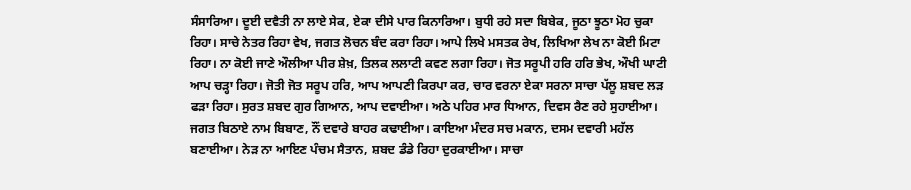ਸੰਸਾਰਿਆ। ਦੂਈ ਦਵੈਤੀ ਨਾ ਲਾਏ ਸੇਕ, ਏਕਾ ਦੀਸੇ ਪਾਰ ਕਿਨਾਰਿਆ। ਬੁਧੀ ਰਹੇ ਸਦਾ ਬਿਬੇਕ, ਜੂਠਾ ਝੂਠਾ ਮੋਹ ਚੁਕਾ ਰਿਹਾ। ਸਾਚੇ ਨੇਤਰ ਰਿਹਾ ਵੇਖ, ਜਗਤ ਲੋਚਨ ਬੰਦ ਕਰਾ ਰਿਹਾ। ਆਪੇ ਲਿਖੇ ਮਸਤਕ ਰੇਖ, ਲਿਖਿਆ ਲੇਖ ਨਾ ਕੋਈ ਮਿਟਾ ਰਿਹਾ। ਨਾ ਕੋਈ ਜਾਣੇ ਔਲੀਆ ਪੀਰ ਸ਼ੇਖ਼, ਤਿਲਕ ਲਲਾਟੀ ਕਵਣ ਲਗਾ ਰਿਹਾ। ਜੋਤ ਸਰੂਪੀ ਹਰਿ ਹਰਿ ਭੇਖ, ਔਖੀ ਘਾਟੀ ਆਪ ਚੜ੍ਹਾ ਰਿਹਾ। ਜੋਤੀ ਜੋਤ ਸਰੂਪ ਹਰਿ, ਆਪ ਆਪਣੀ ਕਿਰਪਾ ਕਰ, ਚਾਰ ਵਰਨਾ ਏਕਾ ਸਰਨਾ ਸਾਚਾ ਪੱਲੂ ਸ਼ਬਦ ਲੜ ਫੜਾ ਰਿਹਾ। ਸੁਰਤ ਸ਼ਬਦ ਗੁਰ ਗਿਆਨ, ਆਪ ਦਵਾਈਆ। ਅਠੇ ਪਹਿਰ ਮਾਰ ਧਿਆਨ, ਦਿਵਸ ਰੈਣ ਰਹੇ ਸੁਹਾਈਆ। ਜਗਤ ਬਿਠਾਏ ਨਾਮ ਬਿਬਾਣ, ਨੌਂ ਦਵਾਰੇ ਬਾਹਰ ਕਢਾਈਆ। ਕਾਇਆ ਮੰਦਰ ਸਚ ਮਕਾਨ, ਦਸਮ ਦਵਾਰੀ ਮਹੱਲ ਬਣਾਈਆ। ਨੇੜ ਨਾ ਆਇਣ ਪੰਚਮ ਸੈਤਾਨ, ਸ਼ਬਦ ਡੰਡੇ ਰਿਹਾ ਦੁਰਕਾਈਆ। ਸਾਚਾ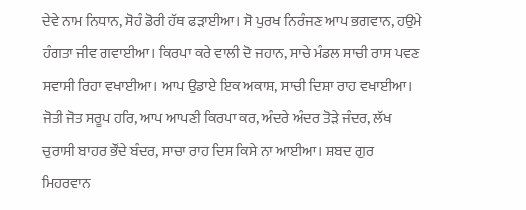ਦੇਵੇ ਨਾਮ ਨਿਧਾਨ, ਸੋਹੰ ਡੋਰੀ ਹੱਥ ਫੜਾਈਆ। ਸੋ ਪੁਰਖ ਨਿਰੰਜਣ ਆਪ ਭਗਵਾਨ, ਹਉਮੇ ਹੰਗਤਾ ਜੀਵ ਗਵਾਈਆ। ਕਿਰਪਾ ਕਰੇ ਵਾਲੀ ਦੋ ਜਹਾਨ, ਸਾਚੇ ਮੰਡਲ ਸਾਚੀ ਰਾਸ ਪਵਣ ਸਵਾਸੀ ਰਿਹਾ ਵਖਾਈਆ। ਆਪ ਉਡਾਏ ਇਕ ਅਕਾਸ਼, ਸਾਚੀ ਦਿਸ਼ਾ ਰਾਹ ਵਖਾਈਆ। ਜੋਤੀ ਜੋਤ ਸਰੂਪ ਹਰਿ, ਆਪ ਆਪਣੀ ਕਿਰਪਾ ਕਰ, ਅੰਦਰੇ ਅੰਦਰ ਤੋੜੇ ਜੰਦਰ, ਲੱਖ ਚੁਰਾਸੀ ਬਾਹਰ ਭੌਂਦੇ ਬੰਦਰ, ਸਾਚਾ ਰਾਹ ਦਿਸ ਕਿਸੇ ਨਾ ਆਈਆ। ਸ਼ਬਦ ਗੁਰ ਮਿਹਰਵਾਨ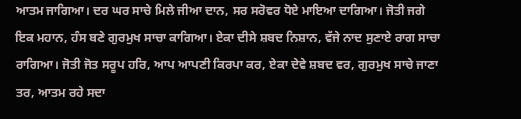ਆਤਮ ਜਾਗਿਆ। ਦਰ ਘਰ ਸਾਚੇ ਮਿਲੇ ਜੀਆ ਦਾਨ, ਸਰ ਸਰੋਵਰ ਧੋਏ ਮਾਇਆ ਦਾਗਿਆ। ਜੋਤੀ ਜਗੇ ਇਕ ਮਹਾਨ, ਹੰਸ ਬਣੇ ਗੁਰਮੁਖ ਸਾਚਾ ਕਾਗਿਆ। ਏਕਾ ਦੀਸੇ ਸ਼ਬਦ ਨਿਸ਼ਾਨ, ਵੱਜੇ ਨਾਦ ਸੁਣਾਏ ਰਾਗ ਸਾਚਾ ਰਾਗਿਆ। ਜੋਤੀ ਜੋਤ ਸਰੂਪ ਹਰਿ, ਆਪ ਆਪਣੀ ਕਿਰਪਾ ਕਰ, ਏਕਾ ਦੇਵੇ ਸ਼ਬਦ ਵਰ, ਗੁਰਮੁਖ ਸਾਚੇ ਜਾਣਾ ਤਰ, ਆਤਮ ਰਹੇ ਸਦਾ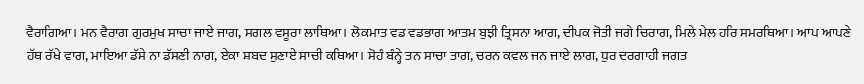ਵੈਰਾਗਿਆ। ਮਨ ਵੈਰਾਗ ਗੁਰਮੁਖ ਸਾਚਾ ਜਾਏ ਜਾਗ, ਸਗਲ ਵਸੂਰਾ ਲਾਥਿਆ। ਲੋਕਮਾਤ ਵਡ ਵਡਭਾਗ ਆਤਮ ਬੁਝੀ ਤ੍ਰਿਸਨਾ ਆਗ, ਦੀਪਕ ਜੋਤੀ ਜਗੇ ਚਿਰਾਗ, ਮਿਲੇ ਮੇਲ ਹਰਿ ਸਮਰਥਿਆ। ਆਪ ਆਪਣੇ ਹੱਥ ਰੱਖੇ ਵਾਗ, ਮਾਇਆ ਡੱਸੇ ਨਾ ਡੱਸਣੀ ਨਾਗ, ਏਕਾ ਸ਼ਬਦ ਸੁਣਾਏ ਸਾਚੀ ਕਥਿਆ। ਸੋਹੰ ਬੰਨ੍ਹੇ ਤਨ ਸਾਚਾ ਤਾਗ, ਚਰਨ ਕਵਲ ਜਨ ਜਾਏ ਲਾਗ, ਧੁਰ ਦਰਗਾਹੀ ਜਗਤ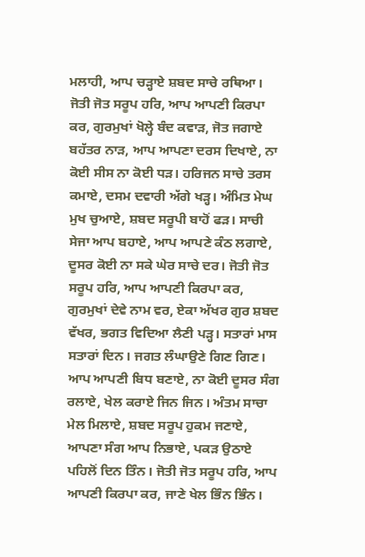ਮਲਾਹੀ, ਆਪ ਚੜ੍ਹਾਏ ਸ਼ਬਦ ਸਾਚੇ ਰਥਿਆ। ਜੋਤੀ ਜੋਤ ਸਰੂਪ ਹਰਿ, ਆਪ ਆਪਣੀ ਕਿਰਪਾ ਕਰ, ਗੁਰਮੁਖਾਂ ਖੋਲ੍ਹੇ ਬੰਦ ਕਵਾੜ, ਜੋਤ ਜਗਾਏ ਬਹੱਤਰ ਨਾੜ, ਆਪ ਆਪਣਾ ਦਰਸ ਦਿਖਾਏ, ਨਾ ਕੋਈ ਸੀਸ ਨਾ ਕੋਈ ਧੜ। ਹਰਿਜਨ ਸਾਚੇ ਤਰਸ ਕਮਾਏ, ਦਸਮ ਦਵਾਰੀ ਅੱਗੇ ਖੜ੍ਹ। ਅੰਮਿਤ ਮੇਘ ਮੁਖ ਚੁਆਏ, ਸ਼ਬਦ ਸਰੂਪੀ ਬਾਹੋਂ ਫੜ। ਸਾਚੀ ਸੇਜਾ ਆਪ ਬਹਾਏ, ਆਪ ਆਪਣੇ ਕੰਠ ਲਗਾਏ, ਦੂਸਰ ਕੋਈ ਨਾ ਸਕੇ ਘੇਰ ਸਾਚੇ ਦਰ। ਜੋਤੀ ਜੋਤ ਸਰੂਪ ਹਰਿ, ਆਪ ਆਪਣੀ ਕਿਰਪਾ ਕਰ, ਗੁਰਮੁਖਾਂ ਦੇਵੇ ਨਾਮ ਵਰ, ਏਕਾ ਅੱਖਰ ਗੁਰ ਸ਼ਬਦ ਵੱਖਰ, ਭਗਤ ਵਿਦਿਆ ਲੈਣੀ ਪੜ੍ਹ। ਸਤਾਰਾਂ ਮਾਸ ਸਤਾਰਾਂ ਦਿਨ। ਜਗਤ ਲੰਘਾਉਣੇ ਗਿਣ ਗਿਣ। ਆਪ ਆਪਣੀ ਬਿਧ ਬਣਾਏ, ਨਾ ਕੋਈ ਦੂਸਰ ਸੰਗ ਰਲਾਏ, ਖੇਲ ਕਰਾਏ ਜਿਨ ਜਿਨ। ਅੰਤਮ ਸਾਚਾ ਮੇਲ ਮਿਲਾਏ, ਸ਼ਬਦ ਸਰੂਪ ਹੁਕਮ ਜਣਾਏ, ਆਪਣਾ ਸੰਗ ਆਪ ਨਿਭਾਏ, ਪਕੜ ਉਠਾਏ ਪਹਿਲੋਂ ਦਿਨ ਤਿੰਨ। ਜੋਤੀ ਜੋਤ ਸਰੂਪ ਹਰਿ, ਆਪ ਆਪਣੀ ਕਿਰਪਾ ਕਰ, ਜਾਣੇ ਖੇਲ ਭਿੰਨ ਭਿੰਨ।